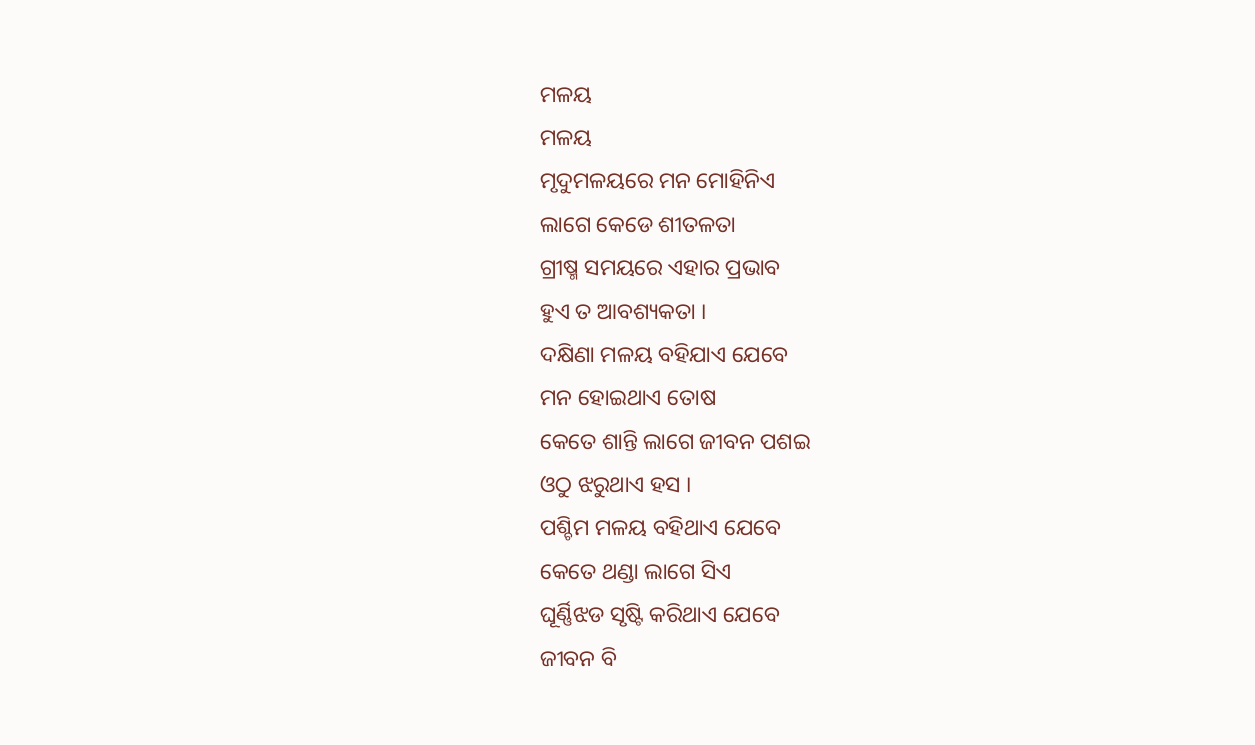ମଳୟ
ମଳୟ
ମୃଦୁମଳୟରେ ମନ ମୋହିନିଏ
ଲାଗେ କେଡେ ଶୀତଳତା
ଗ୍ରୀଷ୍ମ ସମୟରେ ଏହାର ପ୍ରଭାବ
ହୁଏ ତ ଆବଶ୍ୟକତା ।
ଦକ୍ଷିଣା ମଳୟ ବହିଯାଏ ଯେବେ
ମନ ହୋଇଥାଏ ତୋଷ
କେତେ ଶାନ୍ତି ଲାଗେ ଜୀବନ ପଶଇ
ଓଠୁ ଝରୁଥାଏ ହସ ।
ପଶ୍ଚିମ ମଳୟ ବହିଥାଏ ଯେବେ
କେତେ ଥଣ୍ଡା ଲାଗେ ସିଏ
ଘୂର୍ଣ୍ଣିଝଡ ସୃଷ୍ଟି କରିଥାଏ ଯେବେ
ଜୀବନ ବି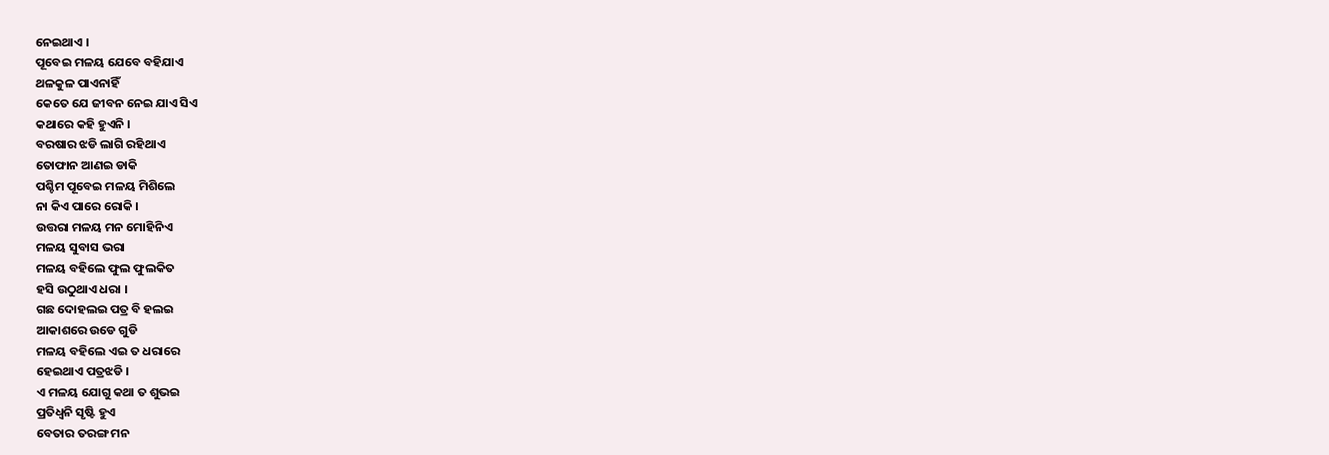ନେଇଥାଏ ।
ପୂବେଇ ମଳୟ ଯେବେ ବହିଯାଏ
ଥଳକୁଳ ପାଏନାହିଁ
କେତେ ଯେ ଜୀବନ ନେଇ ଯାଏ ସିଏ
କଥାରେ କହି ହୁଏନି ।
ବରଷାର ଝଡି ଲାଗି ରହିଥାଏ
ତୋଫାନ ଆଣଇ ଡାକି
ପଶ୍ଚିମ ପୂବେଇ ମଳୟ ମିଶିଲେ
ନା କିଏ ପାରେ ରୋକି ।
ଉତ୍ତରା ମଳୟ ମନ ମୋହିନିଏ
ମଳୟ ସୁବାସ ଭରା
ମଳୟ ବହିଲେ ଫୁଲ ଫୁଲକିତ
ହସି ଉଠୁଥାଏ ଧରା ।
ଗଛ ଦୋହଲଇ ପତ୍ର ବି ହଲଇ
ଆକାଶରେ ଉଡେ ଗୁଡି
ମଳୟ ବହିଲେ ଏଇ ତ ଧରାରେ
ହେଇଥାଏ ପତ୍ରଝଡି ।
ଏ ମଳୟ ଯୋଗୁ କଥା ତ ଶୁଭଇ
ପ୍ରତିଧ୍ବନି ସୃଷ୍ଟି ହୁଏ
ବେତାର ତରଙ୍ଗ ମନ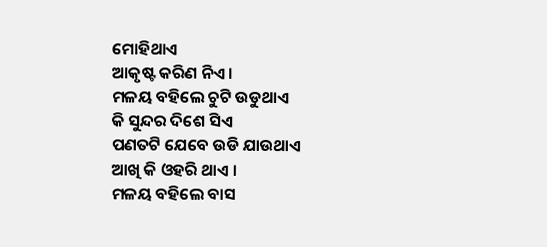ମୋହିଥାଏ
ଆକୃଷ୍ଟ କରିଣ ନିଏ ।
ମଳୟ ବହିଲେ ଚୁଟି ଉଡୁଥାଏ
କି ସୁନ୍ଦର ଦିଶେ ସିଏ
ପଣତଟି ଯେବେ ଉଡି ଯାଉଥାଏ
ଆଖି କି ଓହରି ଥାଏ ।
ମଳୟ ବହିଲେ ବାସ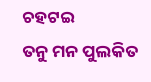ଚହଟଇ
ତନୁ ମନ ପୁଲକିତ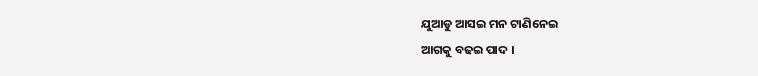ଯୁଆଡୁ ଆସଇ ମନ ଟାଣିନେଇ
ଆଗକୁ ବଢଇ ପାଦ ।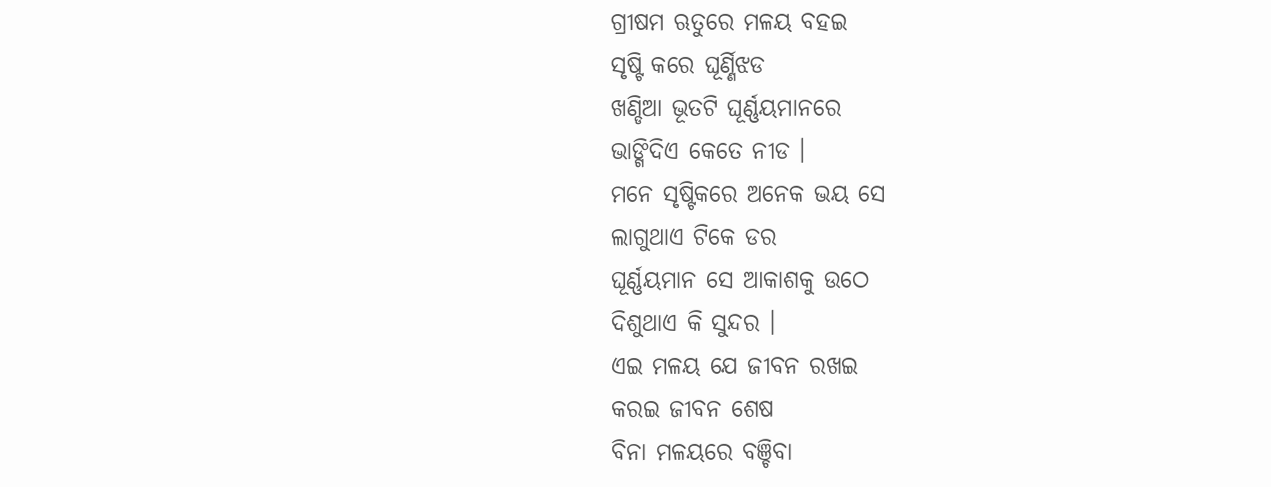ଗ୍ରୀଷମ ଋତୁରେ ମଳୟ ବହଇ
ସୃଷ୍ଟି କରେ ଘୂର୍ଣ୍ଣିଝଡ
ଖଣ୍ଡିଆ ଭୂତଟି ଘୂର୍ଣ୍ଣୟମାନରେ
ଭାଙ୍ଗିଦିଏ କେତେ ନୀଡ ।
ମନେ ସୃଷ୍ଟିକରେ ଅନେକ ଭୟ ସେ
ଲାଗୁଥାଏ ଟିକେ ଡର
ଘୂର୍ଣ୍ଣୟମାନ ସେ ଆକାଶକୁ ଉଠେ
ଦିଶୁଥାଏ କି ସୁନ୍ଦର ।
ଏଇ ମଳୟ ଯେ ଜୀବନ ରଖଇ
କରଇ ଜୀବନ ଶେଷ
ବିନା ମଳୟରେ ବଞ୍ଚିବା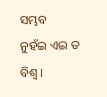ସମ୍ଭବ
ନୁହଁଇ ଏଇ ତ ବିଶ୍ବ ।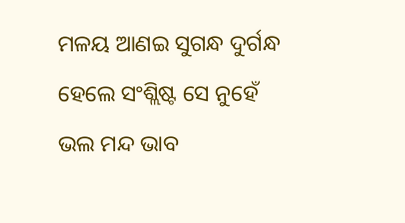ମଳୟ ଆଣଇ ସୁଗନ୍ଧ ଦୁର୍ଗନ୍ଧ
ହେଲେ ସଂଶ୍ଲିଷ୍ଟ ସେ ନୁହେଁ
ଭଲ ମନ୍ଦ ଭାବ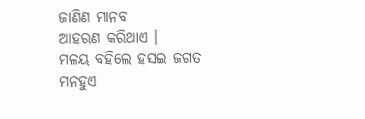ଜାଣିଣ ମାନବ
ଆହରଣ କରିଥାଏ ।
ମଳୟ ବହିଲେ ହସଇ ଜଗତ
ମନହୁଏ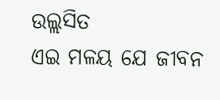ଉଲ୍ଲସିତ
ଏଇ ମଳୟ ଯେ ଜୀବନ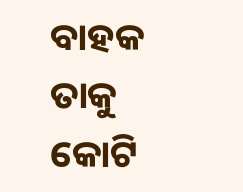ବାହକ
ତାକୁ କୋଟି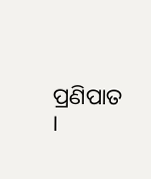ପ୍ରଣିପାତ ।